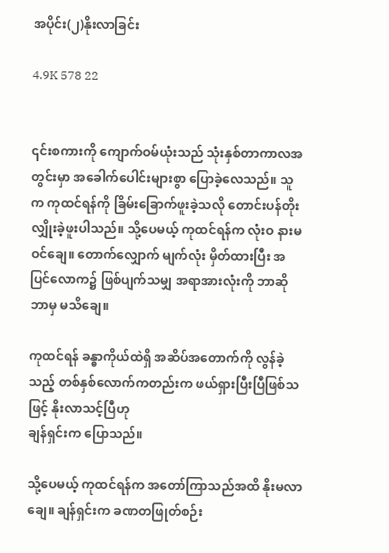အပိုင်း(၂)နိုးလာခြင်း

4.9K 578 22


၎င်းစကားကို ကျောက်ဝမ်ယုံးသည် သုံးနှစ်တာကာလအတွင်းမှာ အခေါက်ပေါင်းများစွာ ပြောခဲ့လေသည်။ သူက ကုထင်ရန်ကို ခြိမ်းခြောက်ဖူးခဲ့သလို တောင်းပန်တိုးလျှိုးခဲ့ဖူးပါသည်။ သို့ပေမယ့် ကုထင်ရန်က လုံးဝ နားမဝင်ချေ။ တောက်လျှောက် မျက်လုံး မှိတ်ထားပြီး အပြင်လောက၌ ဖြစ်ပျက်သမျှ အရာအားလုံးကို ဘာဆိုဘာမှ မသိချေ။

ကုထင်ရန် ခန္ဓာကိုယ်ထဲရှိ အဆိပ်အတောက်ကို လွန်ခဲ့သည့် တစ်နှစ်လောက်ကတည်းက ဖယ်ရှားပြီးပြီဖြစ်သဖြင့် နိုးလာသင့်ပြီဟု
ချန်ရှင်းက ပြောသည်။

သို့ပေမယ့် ကုထင်ရန်က အတော်ကြာသည်အထိ နိုးမလာချေ။ ချန်ရှင်းက ခဏတဖြုတ်စဉ်း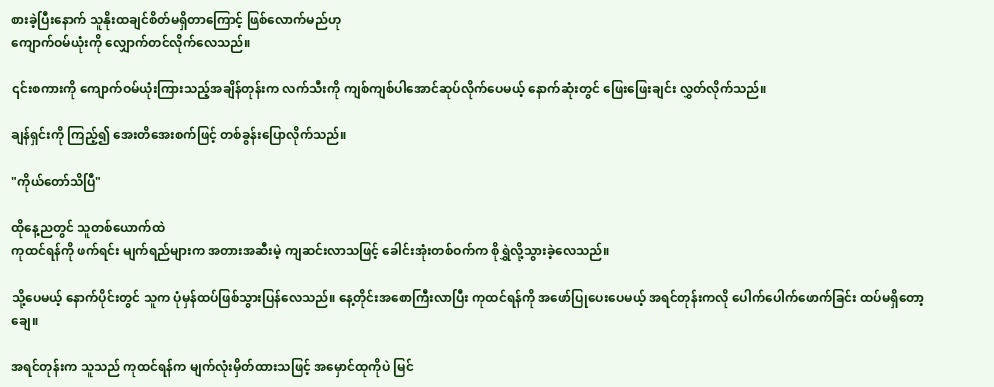စားခဲ့ပြီးနောက် သူနိုးထချင်စိတ်မရှိတာကြောင့် ဖြစ်လောက်မည်ဟု
ကျောက်ဝမ်ယုံးကို လျှောက်တင်လိုက်လေသည်။

၎င်းစကားကို ကျောက်ဝမ်ယုံးကြားသည့်အချိန်တုန်းက လက်သီးကို ကျစ်ကျစ်ပါအောင်ဆုပ်လိုက်ပေမယ့် နောက်ဆုံးတွင် ဖြေးဖြေးချင်း လွှတ်လိုက်သည်။

ချန်ရှင်းကို ကြည့်၍ အေးတိအေးစက်ဖြင့် တစ်ခွန်းပြောလိုက်သည်။

"ကိုယ်တော်သိပြီ"

ထိုနေ့ညတွင် သူတစ်ယောက်ထဲ
ကုထင်ရန်ကို ဖက်ရင်း မျက်ရည်များက အတားအဆီးမဲ့ ကျဆင်းလာသဖြင့် ခေါင်းအုံးတစ်ဝက်က စိုရွှဲလို့သွားခဲ့လေသည်။

သို့ပေမယ့် နောက်ပိုင်းတွင် သူက ပုံမှန်ထပ်ဖြစ်သွားပြန်လေသည်။ နေ့တိုင်းအစောကြီးလာပြီး ကုထင်ရန်ကို အဖော်ပြုပေးပေမယ့် အရင်တုန်းကလို ပေါက်ပေါက်ဖောက်ခြင်း ထပ်မရှိတော့ချေ။

အရင်တုန်းက သူသည် ကုထင်ရန်က မျက်လုံးမှိတ်ထားသဖြင့် အမှောင်ထုကိုပဲ မြင်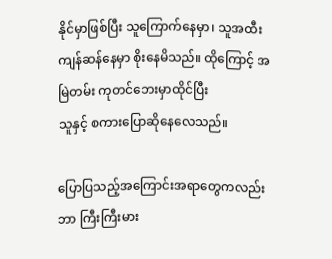နိုင်မှာဖြစ်ပြီး သူကြောက်နေမှာ၊ သူအထီးကျန်ဆန်နေမှာ စိုးနေမိသည်။ ထိုကြောင့် အမြဲတမ်း ကုတင်ဘေးမှာထိုင်ပြီး
သူနှင့် စကားပြောဆိုနေလေသည်။

ပြောပြသည့်အကြောင်းအရာတွေကလည်း ဘာ ကြီးကြီးမား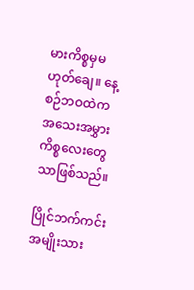မားကိစ္စမှမဟုတ်ချေ။ နေ့စဉ်ဘဝထဲက အသေးအမွှားကိစ္စလေးတွေသာဖြစ်သည်။

ပြိုင်ဘက်ကင်းအမျိုးသား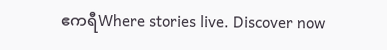ဧကရီWhere stories live. Discover now